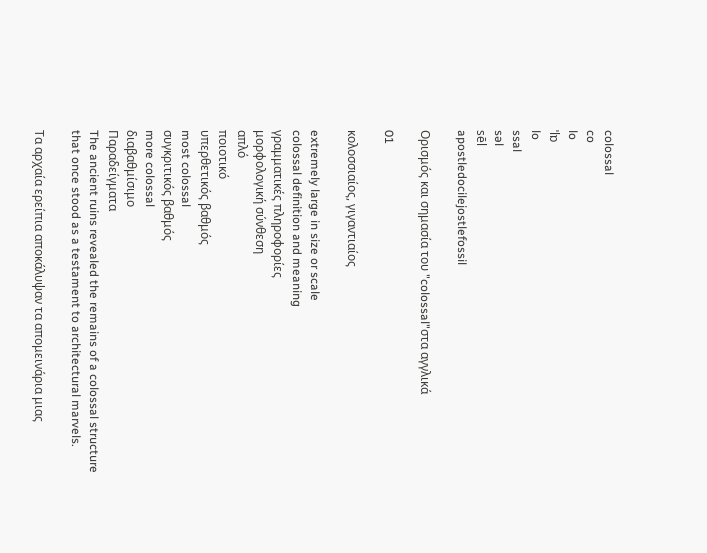colossal
co
lo
ˈlɒ
lo
ssal
səl
sēl
apostledocilejostlefossil

Ορισμός και σημασία του "colossal"στα αγγλικά

01

κολοσσιαίος, γιγαντιαίος

extremely large in size or scale
colossal definition and meaning
γραμματικές πληροφορίες
μορφολογική σύνθεση
απλό
ποιοτικό
υπερθετικός βαθμός
most colossal
συγκριτικός βαθμός
more colossal
διαβαθμίσιμο
Παραδείγματα
The ancient ruins revealed the remains of a colossal structure that once stood as a testament to architectural marvels.

Τα αρχαία ερείπια αποκάλυψαν τα απομεινάρια μιας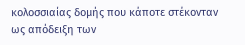κολοσσιαίας δομής που κάποτε στέκονταν ως απόδειξη των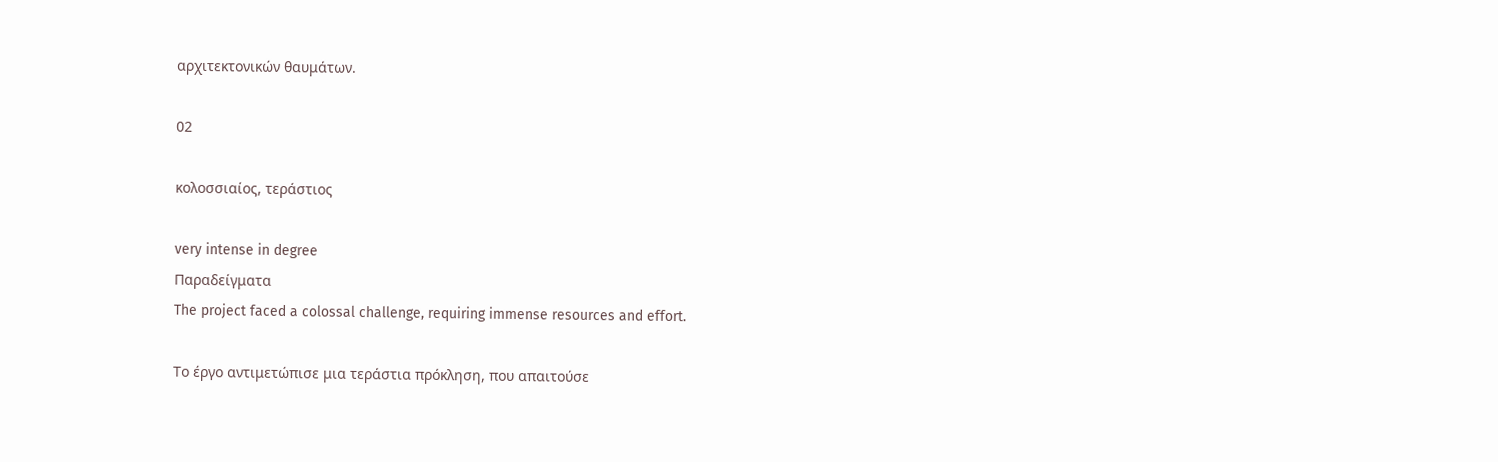αρχιτεκτονικών θαυμάτων.

02

κολοσσιαίος, τεράστιος

very intense in degree
Παραδείγματα
The project faced a colossal challenge, requiring immense resources and effort.

Το έργο αντιμετώπισε μια τεράστια πρόκληση, που απαιτούσε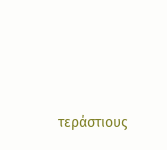τεράστιους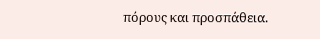πόρους και προσπάθεια.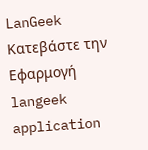LanGeek
Κατεβάστε την Εφαρμογή
langeek application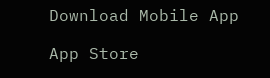Download Mobile App

App Store